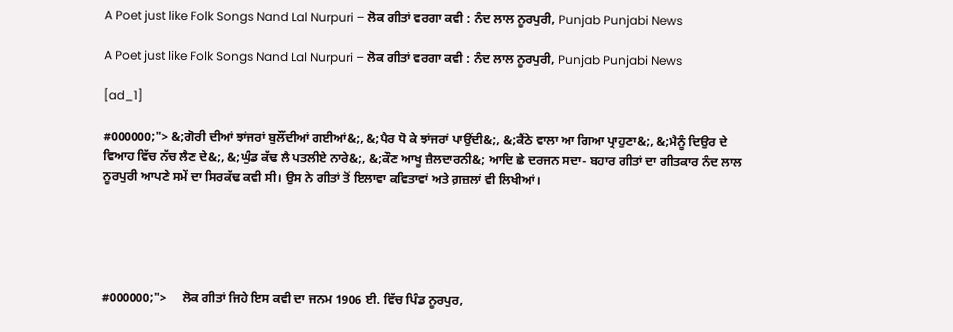A Poet just like Folk Songs Nand Lal Nurpuri – ਲੋਕ ਗੀਤਾਂ ਵਰਗਾ ਕਵੀ : ਨੰਦ ਲਾਲ ਨੂਰਪੁਰੀ, Punjab Punjabi News

A Poet just like Folk Songs Nand Lal Nurpuri – ਲੋਕ ਗੀਤਾਂ ਵਰਗਾ ਕਵੀ : ਨੰਦ ਲਾਲ ਨੂਰਪੁਰੀ, Punjab Punjabi News

[ad_1]

#000000;"> &;ਗੋਰੀ ਦੀਆਂ ਝਾਂਜਰਾਂ ਬੁਲੌਂਦੀਆਂ ਗਈਆਂ&;, &;ਪੈਰ ਧੋ ਕੇ ਝਾਂਜਰਾਂ ਪਾਉਂਦੀ&;, &;ਕੈਂਠੇ ਵਾਲਾ ਆ ਗਿਆ ਪ੍ਰਾਹੁਣਾ&;, &;ਮੈਨੂੰ ਦਿਉਰ ਦੇ ਵਿਆਹ ਵਿੱਚ ਨੱਚ ਲੈਣ ਦੇ&;, &;ਘੁੰਡ ਕੱਢ ਲੈ ਪਤਲੀਏ ਨਾਰੇ&;, &;ਕੌਣ ਆਖੂ ਜ਼ੈਲਦਾਰਨੀ&; ਆਦਿ ਛੇ ਦਰਜਨ ਸਦਾ- ਬਹਾਰ ਗੀਤਾਂ ਦਾ ਗੀਤਕਾਰ ਨੰਦ ਲਾਲ ਨੂਰਪੁਰੀ ਆਪਣੇ ਸਮੇਂ ਦਾ ਸਿਰਕੱਢ ਕਵੀ ਸੀ। ਉਸ ਨੇ ਗੀਤਾਂ ਤੋਂ ਇਲਾਵਾ ਕਵਿਤਾਵਾਂ ਅਤੇ ਗ਼ਜ਼ਲਾਂ ਵੀ ਲਿਖੀਆਂ।





#000000;">     ਲੋਕ ਗੀਤਾਂ ਜਿਹੇ ਇਸ ਕਵੀ ਦਾ ਜਨਮ 1906 ਈ. ਵਿੱਚ ਪਿੰਡ ਨੂਰਪੁਰ,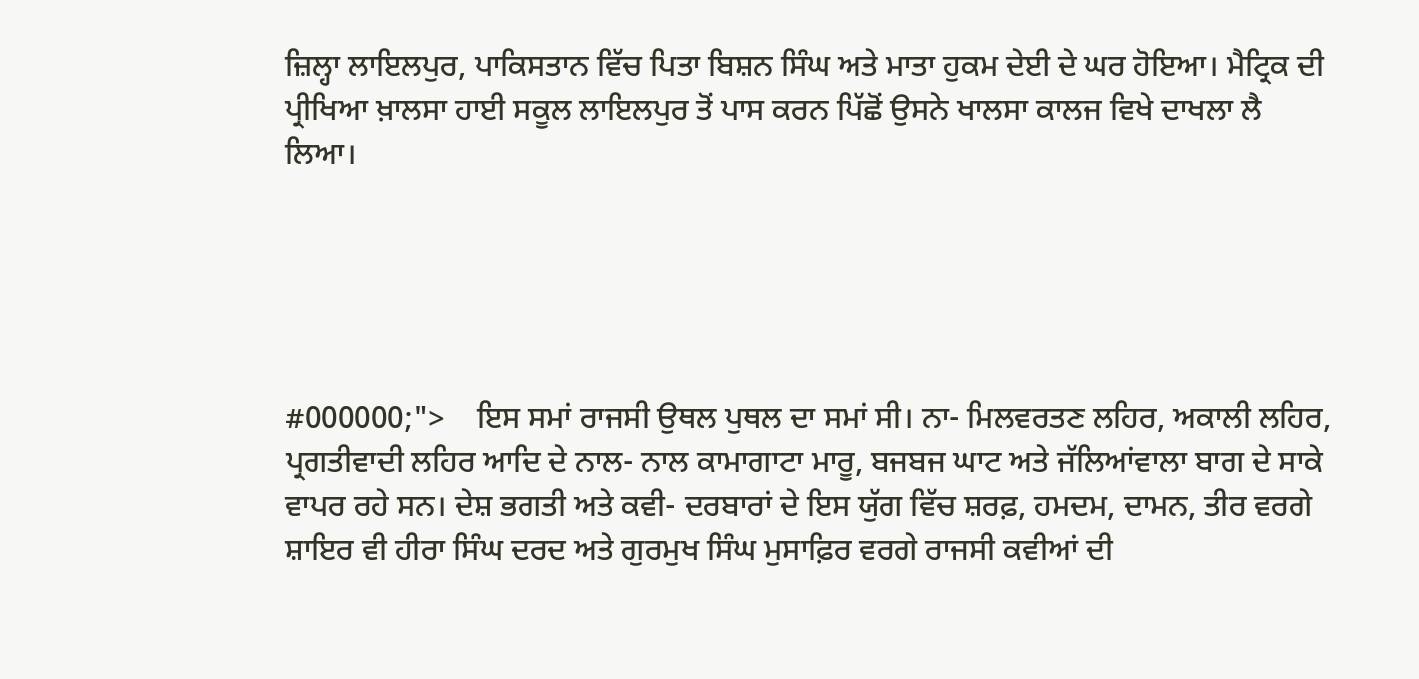ਜ਼ਿਲ੍ਹਾ ਲਾਇਲਪੁਰ, ਪਾਕਿਸਤਾਨ ਵਿੱਚ ਪਿਤਾ ਬਿਸ਼ਨ ਸਿੰਘ ਅਤੇ ਮਾਤਾ ਹੁਕਮ ਦੇਈ ਦੇ ਘਰ ਹੋਇਆ। ਮੈਟ੍ਰਿਕ ਦੀ ਪ੍ਰੀਖਿਆ ਖ਼ਾਲਸਾ ਹਾਈ ਸਕੂਲ ਲਾਇਲਪੁਰ ਤੋਂ ਪਾਸ ਕਰਨ ਪਿੱਛੋਂ ਉਸਨੇ ਖਾਲਸਾ ਕਾਲਜ ਵਿਖੇ ਦਾਖਲਾ ਲੈ ਲਿਆ।





#000000;">    ਇਸ ਸਮਾਂ ਰਾਜਸੀ ਉਥਲ ਪੁਥਲ ਦਾ ਸਮਾਂ ਸੀ। ਨਾ- ਮਿਲਵਰਤਣ ਲਹਿਰ, ਅਕਾਲੀ ਲਹਿਰ, ਪ੍ਰਗਤੀਵਾਦੀ ਲਹਿਰ ਆਦਿ ਦੇ ਨਾਲ- ਨਾਲ ਕਾਮਾਗਾਟਾ ਮਾਰੂ, ਬਜਬਜ ਘਾਟ ਅਤੇ ਜੱਲਿਆਂਵਾਲਾ ਬਾਗ ਦੇ ਸਾਕੇ ਵਾਪਰ ਰਹੇ ਸਨ। ਦੇਸ਼ ਭਗਤੀ ਅਤੇ ਕਵੀ- ਦਰਬਾਰਾਂ ਦੇ ਇਸ ਯੁੱਗ ਵਿੱਚ ਸ਼ਰਫ਼, ਹਮਦਮ, ਦਾਮਨ, ਤੀਰ ਵਰਗੇ ਸ਼ਾਇਰ ਵੀ ਹੀਰਾ ਸਿੰਘ ਦਰਦ ਅਤੇ ਗੁਰਮੁਖ ਸਿੰਘ ਮੁਸਾਫ਼ਿਰ ਵਰਗੇ ਰਾਜਸੀ ਕਵੀਆਂ ਦੀ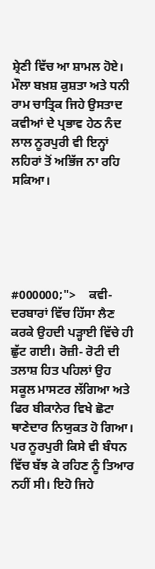ਸ਼੍ਰੇਣੀ ਵਿੱਚ ਆ ਸ਼ਾਮਲ ਹੋਏ। ਮੌਲਾ ਬਖ਼ਸ਼ ਕੁਸ਼ਤਾ ਅਤੇ ਧਨੀ ਰਾਮ ਚਾਤ੍ਰਿਕ ਜਿਹੇ ਉਸਤਾਦ ਕਵੀਆਂ ਦੇ ਪ੍ਰਭਾਵ ਹੇਠ ਨੰਦ ਲਾਲ ਨੂਰਪੁਰੀ ਵੀ ਇਨ੍ਹਾਂ ਲਹਿਰਾਂ ਤੋਂ ਅਭਿੱਜ ਨਾ ਰਹਿ ਸਕਿਆ।





#000000;">    ਕਵੀ- ਦਰਬਾਰਾਂ ਵਿੱਚ ਹਿੱਸਾ ਲੈਣ ਕਰਕੇ ਉਹਦੀ ਪੜ੍ਹਾਈ ਵਿੱਚੇ ਹੀ ਛੁੱਟ ਗਈ। ਰੋਜ਼ੀ- ਰੋਟੀ ਦੀ ਤਲਾਸ਼ ਹਿਤ ਪਹਿਲਾਂ ਉਹ ਸਕੂਲ ਮਾਸਟਰ ਲੱਗਿਆ ਅਤੇ ਫਿਰ ਬੀਕਾਨੇਰ ਵਿਖੇ ਛੋਟਾ ਥਾਣੇਦਾਰ ਨਿਯੁਕਤ ਹੋ ਗਿਆ। ਪਰ ਨੂਰਪੁਰੀ ਕਿਸੇ ਵੀ ਬੰਧਨ ਵਿੱਚ ਬੱਝ ਕੇ ਰਹਿਣ ਨੂੰ ਤਿਆਰ ਨਹੀਂ ਸੀ। ਇਹੋ ਜਿਹੇ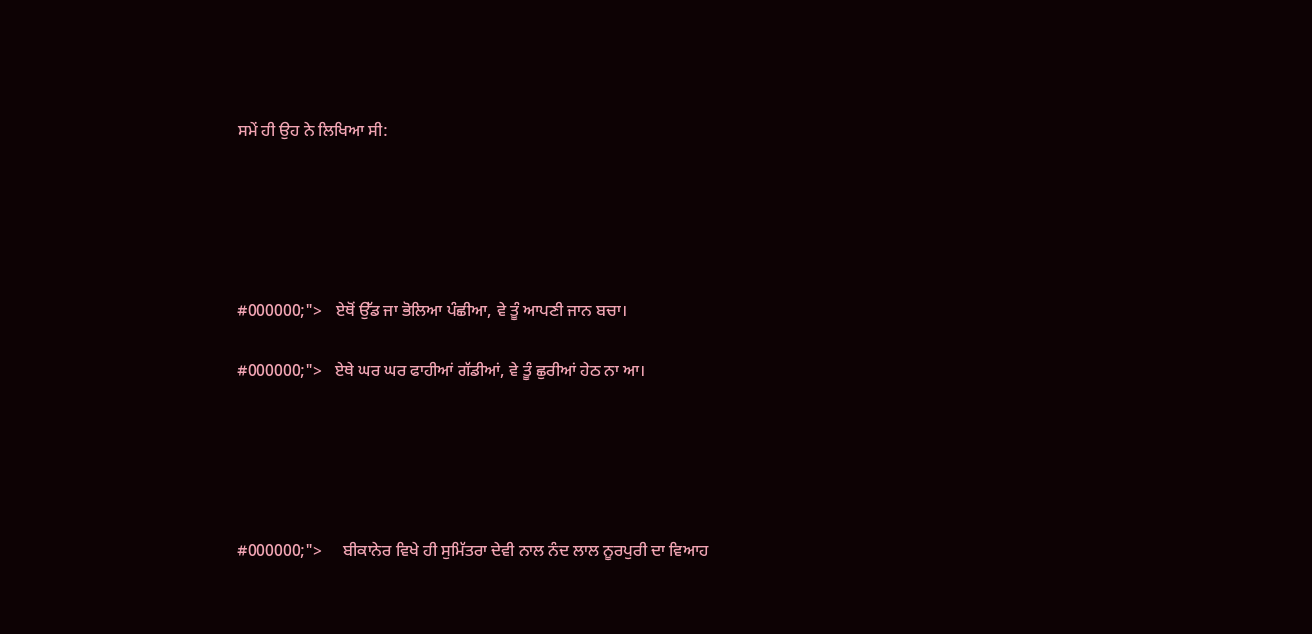ਸਮੇਂ ਹੀ ਉਹ ਨੇ ਲਿਖਿਆ ਸੀ:





#000000;">   ਏਥੋਂ ਉੱਡ ਜਾ ਭੋਲਿਆ ਪੰਛੀਆ, ਵੇ ਤੂੰ ਆਪਣੀ ਜਾਨ ਬਚਾ।

#000000;">   ਏਥੇ ਘਰ ਘਰ ਫਾਹੀਆਂ ਗੱਡੀਆਂ, ਵੇ ਤੂੰ ਛੁਰੀਆਂ ਹੇਠ ਨਾ ਆ।





#000000;">     ਬੀਕਾਨੇਰ ਵਿਖੇ ਹੀ ਸੁਮਿੱਤਰਾ ਦੇਵੀ ਨਾਲ ਨੰਦ ਲਾਲ ਨੂਰਪੁਰੀ ਦਾ ਵਿਆਹ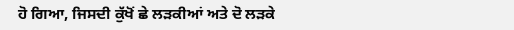ਹੋ ਗਿਆ, ਜਿਸਦੀ ਕੁੱਖੋਂ ਛੇ ਲੜਕੀਆਂ ਅਤੇ ਦੋ ਲੜਕੇ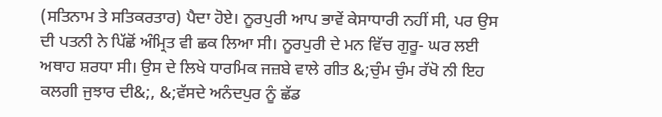(ਸਤਿਨਾਮ ਤੇ ਸਤਿਕਰਤਾਰ) ਪੈਦਾ ਹੋਏ। ਨੂਰਪੁਰੀ ਆਪ ਭਾਵੇਂ ਕੇਸਾਧਾਰੀ ਨਹੀਂ ਸੀ, ਪਰ ਉਸ ਦੀ ਪਤਨੀ ਨੇ ਪਿੱਛੋਂ ਅੰਮ੍ਰਿਤ ਵੀ ਛਕ ਲਿਆ ਸੀ। ਨੂਰਪੁਰੀ ਦੇ ਮਨ ਵਿੱਚ ਗੁਰੂ- ਘਰ ਲਈ ਅਥਾਹ ਸ਼ਰਧਾ ਸੀ। ਉਸ ਦੇ ਲਿਖੇ ਧਾਰਮਿਕ ਜਜ਼ਬੇ ਵਾਲੇ ਗੀਤ &;ਚੁੰਮ ਚੁੰਮ ਰੱਖੋ ਨੀ ਇਹ ਕਲਗੀ ਜੁਝਾਰ ਦੀ&;, &;ਵੱਸਦੇ ਅਨੰਦਪੁਰ ਨੂੰ ਛੱਡ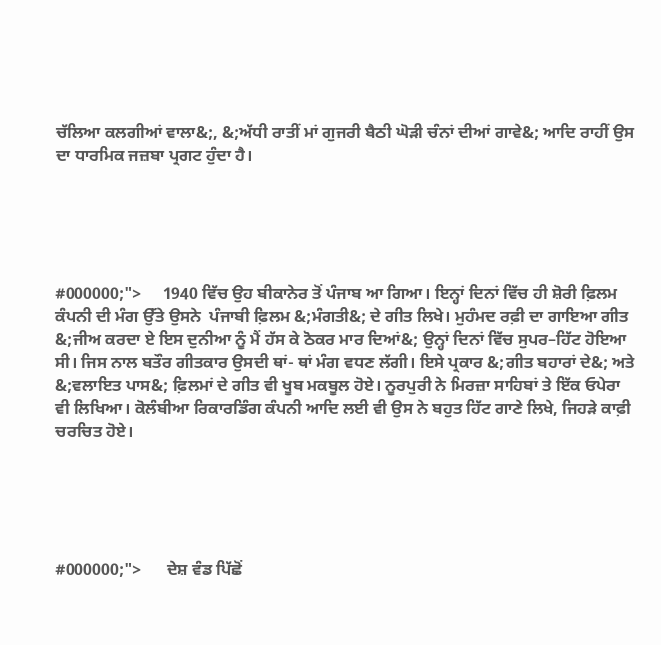ਚੱਲਿਆ ਕਲਗੀਆਂ ਵਾਲਾ&;, &;ਅੱਧੀ ਰਾਤੀਂ ਮਾਂ ਗੁਜਰੀ ਬੈਠੀ ਘੋੜੀ ਚੰਨਾਂ ਦੀਆਂ ਗਾਵੇ&; ਆਦਿ ਰਾਹੀਂ ਉਸ ਦਾ ਧਾਰਮਿਕ ਜਜ਼ਬਾ ਪ੍ਰਗਟ ਹੁੰਦਾ ਹੈ।





#000000;">     1940 ਵਿੱਚ ਉਹ ਬੀਕਾਨੇਰ ਤੋਂ ਪੰਜਾਬ ਆ ਗਿਆ। ਇਨ੍ਹਾਂ ਦਿਨਾਂ ਵਿੱਚ ਹੀ ਸ਼ੋਰੀ ਫ਼ਿਲਮ ਕੰਪਨੀ ਦੀ ਮੰਗ ਉੱਤੇ ਉਸਨੇ  ਪੰਜਾਬੀ ਫ਼ਿਲਮ &;ਮੰਗਤੀ&; ਦੇ ਗੀਤ ਲਿਖੇ। ਮੁਹੰਮਦ ਰਫ਼ੀ ਦਾ ਗਾਇਆ ਗੀਤ &;ਜੀਅ ਕਰਦਾ ਏ ਇਸ ਦੁਨੀਆ ਨੂੰ ਮੈਂ ਹੱਸ ਕੇ ਠੋਕਰ ਮਾਰ ਦਿਆਂ&; ਉਨ੍ਹਾਂ ਦਿਨਾਂ ਵਿੱਚ ਸੁਪਰ–ਹਿੱਟ ਹੋਇਆ ਸੀ। ਜਿਸ ਨਾਲ ਬਤੌਰ ਗੀਤਕਾਰ ਉਸਦੀ ਥਾਂ- ਥਾਂ ਮੰਗ ਵਧਣ ਲੱਗੀ। ਇਸੇ ਪ੍ਰਕਾਰ &;ਗੀਤ ਬਹਾਰਾਂ ਦੇ&; ਅਤੇ &;ਵਲਾਇਤ ਪਾਸ&; ਫ਼ਿਲਮਾਂ ਦੇ ਗੀਤ ਵੀ ਖੂਬ ਮਕਬੂਲ ਹੋਏ। ਨੂਰਪੁਰੀ ਨੇ ਮਿਰਜ਼ਾ ਸਾਹਿਬਾਂ ਤੇ ਇੱਕ ਓਪੇਰਾ ਵੀ ਲਿਖਿਆ। ਕੋਲੰਬੀਆ ਰਿਕਾਰਡਿੰਗ ਕੰਪਨੀ ਆਦਿ ਲਈ ਵੀ ਉਸ ਨੇ ਬਹੁਤ ਹਿੱਟ ਗਾਣੇ ਲਿਖੇ, ਜਿਹੜੇ ਕਾਫ਼ੀ ਚਰਚਿਤ ਹੋਏ।





#000000;">      ਦੇਸ਼ ਵੰਡ ਪਿੱਛੋਂ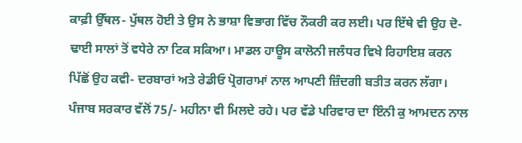ਕਾਫ਼ੀ ਉੱਥਲ- ਪੁੱਥਲ ਹੋਈ ਤੇ ਉਸ ਨੇ ਭਾਸ਼ਾ ਵਿਭਾਗ ਵਿੱਚ ਨੌਕਰੀ ਕਰ ਲਈ। ਪਰ ਇੱਥੇ ਵੀ ਉਹ ਦੋ- ਢਾਈ ਸਾਲਾਂ ਤੋਂ ਵਧੇਰੇ ਨਾ ਟਿਕ ਸਕਿਆ। ਮਾਡਲ ਹਾਊਸ ਕਾਲੋਨੀ ਜਲੰਧਰ ਵਿਖੇ ਰਿਹਾਇਸ਼ ਕਰਨ ਪਿੱਛੋਂ ਉਹ ਕਵੀ- ਦਰਬਾਰਾਂ ਅਤੇ ਰੇਡੀਓ ਪ੍ਰੋਗਰਾਮਾਂ ਨਾਲ ਆਪਣੀ ਜ਼ਿੰਦਗੀ ਬਤੀਤ ਕਰਨ ਲੱਗਾ। ਪੰਜਾਬ ਸਰਕਾਰ ਵੱਲੋਂ 75/- ਮਹੀਨਾ ਵੀ ਮਿਲਦੇ ਰਹੇ। ਪਰ ਵੱਡੇ ਪਰਿਵਾਰ ਦਾ ਇੰਨੀ ਕੁ ਆਮਦਨ ਨਾਲ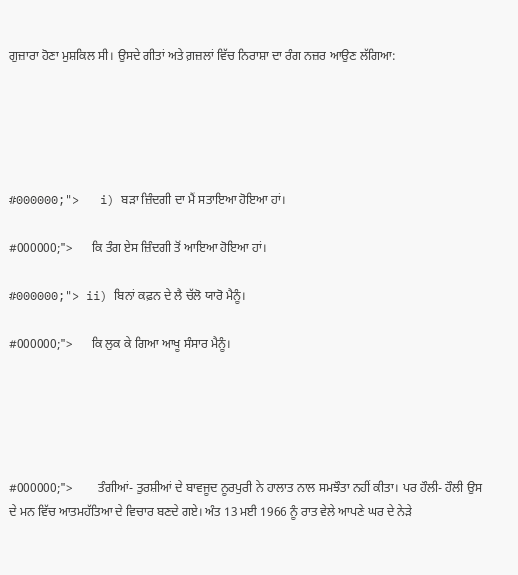ਗੁਜ਼ਾਰਾ ਹੋਣਾ ਮੁਸ਼ਕਿਲ ਸੀ। ਉਸਦੇ ਗੀਤਾਂ ਅਤੇ ਗ਼ਜ਼ਲਾਂ ਵਿੱਚ ਨਿਰਾਸ਼ਾ ਦਾ ਰੰਗ ਨਜ਼ਰ ਆਉਣ ਲੱਗਿਆ:





#000000;">   i) ਬੜਾ ਜ਼ਿੰਦਗੀ ਦਾ ਮੈਂ ਸਤਾਇਆ ਹੋਇਆ ਹਾਂ।

#000000;">      ਕਿ ਤੰਗ ਏਸ ਜ਼ਿੰਦਗੀ ਤੋਂ ਆਇਆ ਹੋਇਆ ਹਾਂ।

#000000;"> ii) ਬਿਨਾਂ ਕਫ਼ਨ ਦੇ ਲੈ ਚੱਲੋ ਯਾਰੋ ਮੈਨੂੰ।

#000000;">      ਕਿ ਲੁਕ ਕੇ ਗਿਆ ਆਖੂ ਸੰਸਾਰ ਮੈਨੂੰ।





#000000;">        ਤੰਗੀਆਂ- ਤੁਰਸ਼ੀਆਂ ਦੇ ਬਾਵਜੂਦ ਨੂਰਪੁਰੀ ਨੇ ਹਾਲਾਤ ਨਾਲ ਸਮਝੌਤਾ ਨਹੀਂ ਕੀਤਾ। ਪਰ ਹੌਲੀ- ਹੌਲੀ ਉਸ ਦੇ ਮਨ ਵਿੱਚ ਆਤਮਹੱਤਿਆ ਦੇ ਵਿਚਾਰ ਬਣਦੇ ਗਏ। ਅੰਤ 13 ਮਈ 1966 ਨੂੰ ਰਾਤ ਵੇਲੇ ਆਪਣੇ ਘਰ ਦੇ ਨੇੜੇ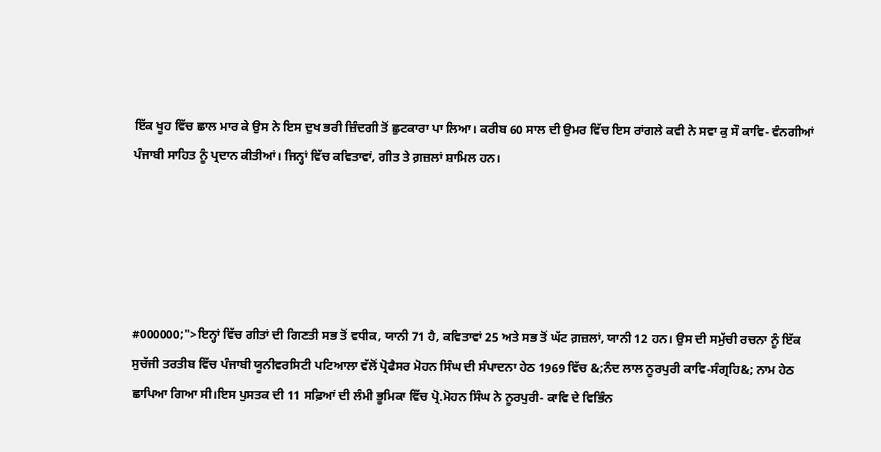ਇੱਕ ਖੂਹ ਵਿੱਚ ਛਾਲ ਮਾਰ ਕੇ ਉਸ ਨੇ ਇਸ ਦੁਖ ਭਰੀ ਜ਼ਿੰਦਗੀ ਤੋਂ ਛੁਟਕਾਰਾ ਪਾ ਲਿਆ। ਕਰੀਬ 60 ਸਾਲ ਦੀ ਉਮਰ ਵਿੱਚ ਇਸ ਰਾਂਗਲੇ ਕਵੀ ਨੇ ਸਵਾ ਕੁ ਸੌ ਕਾਵਿ- ਵੰਨਗੀਆਂ ਪੰਜਾਬੀ ਸਾਹਿਤ ਨੂੰ ਪ੍ਰਦਾਨ ਕੀਤੀਆਂ। ਜਿਨ੍ਹਾਂ ਵਿੱਚ ਕਵਿਤਾਵਾਂ, ਗੀਤ ਤੇ ਗ਼ਜ਼ਲਾਂ ਸ਼ਾਮਿਲ ਹਨ।





#000000;">ਇਨ੍ਹਾਂ ਵਿੱਚ ਗੀਤਾਂ ਦੀ ਗਿਣਤੀ ਸਭ ਤੋਂ ਵਧੀਕ, ਯਾਨੀ 71 ਹੈ, ਕਵਿਤਾਵਾਂ 25 ਅਤੇ ਸਭ ਤੋਂ ਘੱਟ ਗ਼ਜ਼ਲਾਂ, ਯਾਨੀ 12 ਹਨ। ਉਸ ਦੀ ਸਮੁੱਚੀ ਰਚਨਾ ਨੂੰ ਇੱਕ ਸੁਚੱਜੀ ਤਰਤੀਬ ਵਿੱਚ ਪੰਜਾਬੀ ਯੂਨੀਵਰਸਿਟੀ ਪਟਿਆਲਾ ਵੱਲੋਂ ਪ੍ਰੋਫੈਸਰ ਮੋਹਨ ਸਿੰਘ ਦੀ ਸੰਪਾਦਨਾ ਹੇਠ 1969 ਵਿੱਚ &;ਨੰਦ ਲਾਲ ਨੂਰਪੁਰੀ ਕਾਵਿ-ਸੰਗ੍ਰਹਿ&; ਨਾਮ ਹੇਠ ਛਾਪਿਆ ਗਿਆ ਸੀ।ਇਸ ਪੁਸਤਕ ਦੀ 11 ਸਫ਼ਿਆਂ ਦੀ ਲੰਮੀ ਭੂਮਿਕਾ ਵਿੱਚ ਪ੍ਰੋ.ਮੋਹਨ ਸਿੰਘ ਨੇ ਨੂਰਪੁਰੀ- ਕਾਵਿ ਦੇ ਵਿਭਿੰਨ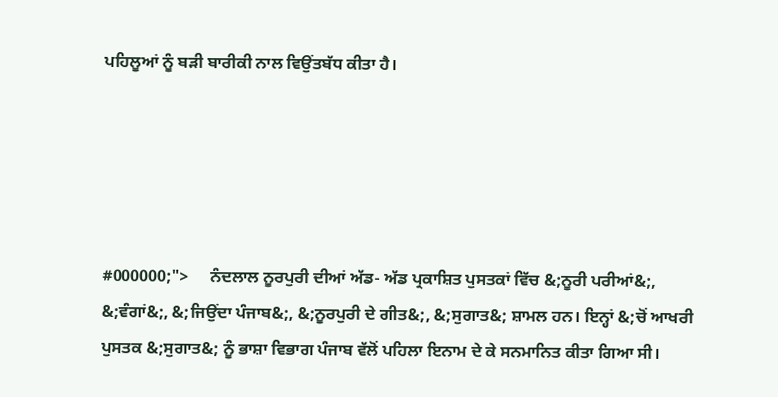ਪਹਿਲੂਆਂ ਨੂੰ ਬੜੀ ਬਾਰੀਕੀ ਨਾਲ ਵਿਉਂਤਬੱਧ ਕੀਤਾ ਹੈ।





#000000;">     ਨੰਦਲਾਲ ਨੂਰਪੁਰੀ ਦੀਆਂ ਅੱਡ- ਅੱਡ ਪ੍ਰਕਾਸ਼ਿਤ ਪੁਸਤਕਾਂ ਵਿੱਚ &;ਨੂਰੀ ਪਰੀਆਂ&;, &;ਵੰਗਾਂ&;, &;ਜਿਉਂਦਾ ਪੰਜਾਬ&;, &;ਨੂਰਪੁਰੀ ਦੇ ਗੀਤ&;, &;ਸੁਗਾਤ&; ਸ਼ਾਮਲ ਹਨ। ਇਨ੍ਹਾਂ &;ਚੋਂ ਆਖਰੀ ਪੁਸਤਕ &;ਸੁਗਾਤ&; ਨੂੰ ਭਾਸ਼ਾ ਵਿਭਾਗ ਪੰਜਾਬ ਵੱਲੋਂ ਪਹਿਲਾ ਇਨਾਮ ਦੇ ਕੇ ਸਨਮਾਨਿਤ ਕੀਤਾ ਗਿਆ ਸੀ।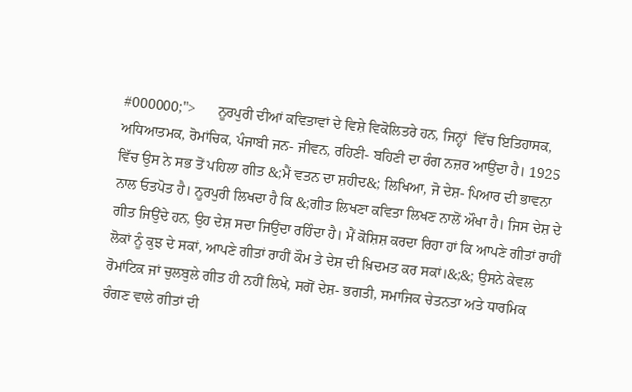#000000;">      ਨੂਰਪੁਰੀ ਦੀਆਂ ਕਵਿਤਾਵਾਂ ਦੇ ਵਿਸ਼ੇ ਵਿਕੋਲਿਤਰੇ ਹਨ, ਜਿਨ੍ਹਾਂ  ਵਿੱਚ ਇਤਿਹਾਸਕ, ਅਧਿਆਤਮਕ, ਰੋਮਾਂਚਿਕ, ਪੰਜਾਬੀ ਜਨ- ਜੀਵਨ, ਰਹਿਣੀ- ਬਹਿਣੀ ਦਾ ਰੰਗ ਨਜ਼ਰ ਆਉਂਦਾ ਹੈ। 1925 ਵਿੱਚ ਉਸ ਨੇ ਸਭ ਤੋਂ ਪਹਿਲਾ ਗੀਤ &;ਮੈਂ ਵਤਨ ਦਾ ਸ਼ਹੀਦ&; ਲਿਖਿਆ, ਜੋ ਦੇਸ਼- ਪਿਆਰ ਦੀ ਭਾਵਨਾ ਨਾਲ ਓਤਪੋਤ ਹੈ। ਨੂਰਪੁਰੀ ਲਿਖਦਾ ਹੈ ਕਿ &;ਗੀਤ ਲਿਖਣਾ ਕਵਿਤਾ ਲਿਖਣ ਨਾਲੋਂ ਔਖਾ ਹੈ। ਜਿਸ ਦੇਸ਼ ਦੇ ਗੀਤ ਜਿਉਂਦੇ ਹਨ, ਉਹ ਦੇਸ਼ ਸਦਾ ਜਿਉਂਦਾ ਰਹਿੰਦਾ ਹੈ। ਮੈਂ ਕੋਸ਼ਿਸ਼ ਕਰਦਾ ਰਿਹਾ ਹਾਂ ਕਿ ਆਪਣੇ ਗੀਤਾਂ ਰਾਹੀਂ ਲੋਕਾਂ ਨੂੰ ਕੁਝ ਦੇ ਸਕਾਂ, ਆਪਣੇ ਗੀਤਾਂ ਰਾਹੀਂ ਕੌਮ ਤੇ ਦੇਸ਼ ਦੀ ਖ਼ਿਦਮਤ ਕਰ ਸਕਾਂ।&;&; ਉਸਨੇ ਕੇਵਲ ਰੋਮਾਂਟਿਕ ਜਾਂ ਚੁਲਬੁਲੇ ਗੀਤ ਹੀ ਨਹੀਂ ਲਿਖੇ, ਸਗੋਂ ਦੇਸ਼- ਭਗਤੀ, ਸਮਾਜਿਕ ਚੇਤਨਤਾ ਅਤੇ ਧਾਰਮਿਕ ਰੰਗਣ ਵਾਲੇ ਗੀਤਾਂ ਦੀ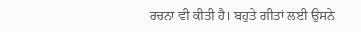ਰਚਨਾ ਵੀ ਕੀਤੀ ਹੈ। ਬਹੁਤੇ ਗੀਤਾਂ ਲਈ ਉਸਨੇ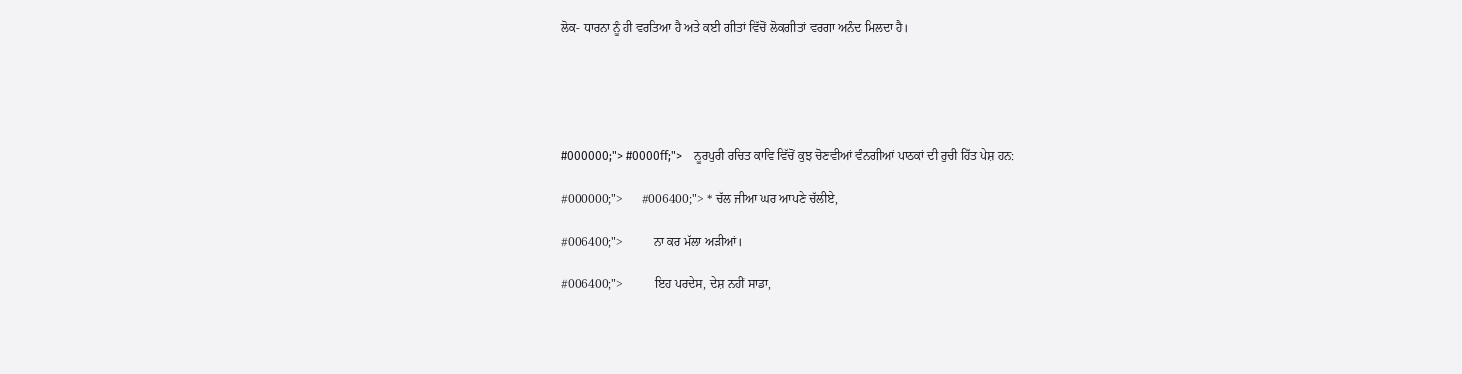ਲੋਕ- ਧਾਰਨਾ ਨੂੰ ਹੀ ਵਰਤਿਆ ਹੈ ਅਤੇ ਕਈ ਗੀਤਾਂ ਵਿੱਚੋਂ ਲੋਕਗੀਤਾਂ ਵਰਗਾ ਅਨੰਦ ਮਿਲਦਾ ਹੈ।





#000000;"> #0000ff;">    ਨੂਰਪੁਰੀ ਰਚਿਤ ਕਾਵਿ ਵਿੱਚੋਂ ਕੁਝ ਚੋਣਵੀਆਂ ਵੰਨਗੀਆਂ ਪਾਠਕਾਂ ਦੀ ਰੁਚੀ ਹਿੱਤ ਪੇਸ਼ ਹਨ:

#000000;">      #006400;"> * ਚੱਲ ਜੀਆ ਘਰ ਆਪਣੇ ਚੱਲੀਏ,

#006400;">          ਨਾ ਕਰ ਮੱਲਾ ਅੜੀਆਂ।

#006400;">          ਇਹ ਪਰਦੇਸ, ਦੇਸ਼ ਨਹੀਂ ਸਾਡਾ,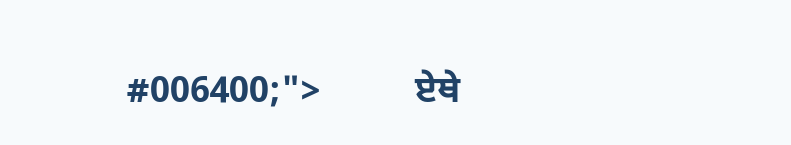#006400;">          ਏਥੇ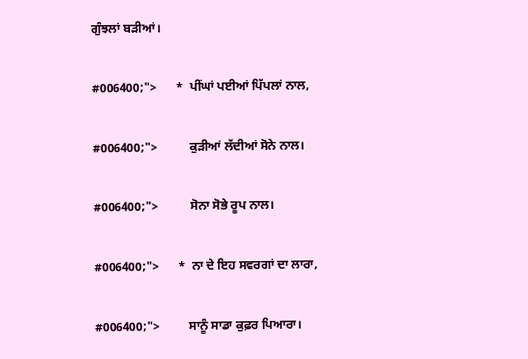ਗੁੰਝਲਾਂ ਬੜੀਆਂ।

#006400;">      *  ਪੀਂਘਾਂ ਪਈਆਂ ਪਿੱਪਲਾਂ ਨਾਲ,

#006400;">          ਕੁੜੀਆਂ ਲੱਦੀਆਂ ਸੋਨੇ ਨਾਲ।

#006400;">          ਸੋਨਾ ਸੋਭੇ ਰੂਪ ਨਾਲ।

#006400;">      *  ਨਾ ਦੇ ਇਹ ਸਵਰਗਾਂ ਦਾ ਲਾਰਾ,

#006400;">         ਸਾਨੂੰ ਸਾਡਾ ਕੁਫ਼ਰ ਪਿਆਰਾ।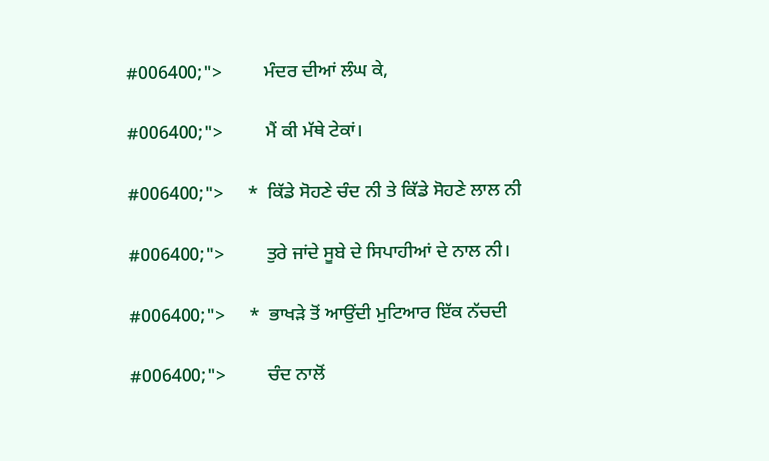#006400;">         ਮੰਦਰ ਦੀਆਂ ਲੰਘ ਕੇ,

#006400;">         ਮੈਂ ਕੀ ਮੱਥੇ ਟੇਕਾਂ।

#006400;">     *  ਕਿੱਡੇ ਸੋਹਣੇ ਚੰਦ ਨੀ ਤੇ ਕਿੱਡੇ ਸੋਹਣੇ ਲਾਲ ਨੀ

#006400;">         ਤੁਰੇ ਜਾਂਦੇ ਸੂਬੇ ਦੇ ਸਿਪਾਹੀਆਂ ਦੇ ਨਾਲ ਨੀ।

#006400;">     *  ਭਾਖੜੇ ਤੋਂ ਆਉਂਦੀ ਮੁਟਿਆਰ ਇੱਕ ਨੱਚਦੀ

#006400;">         ਚੰਦ ਨਾਲੋਂ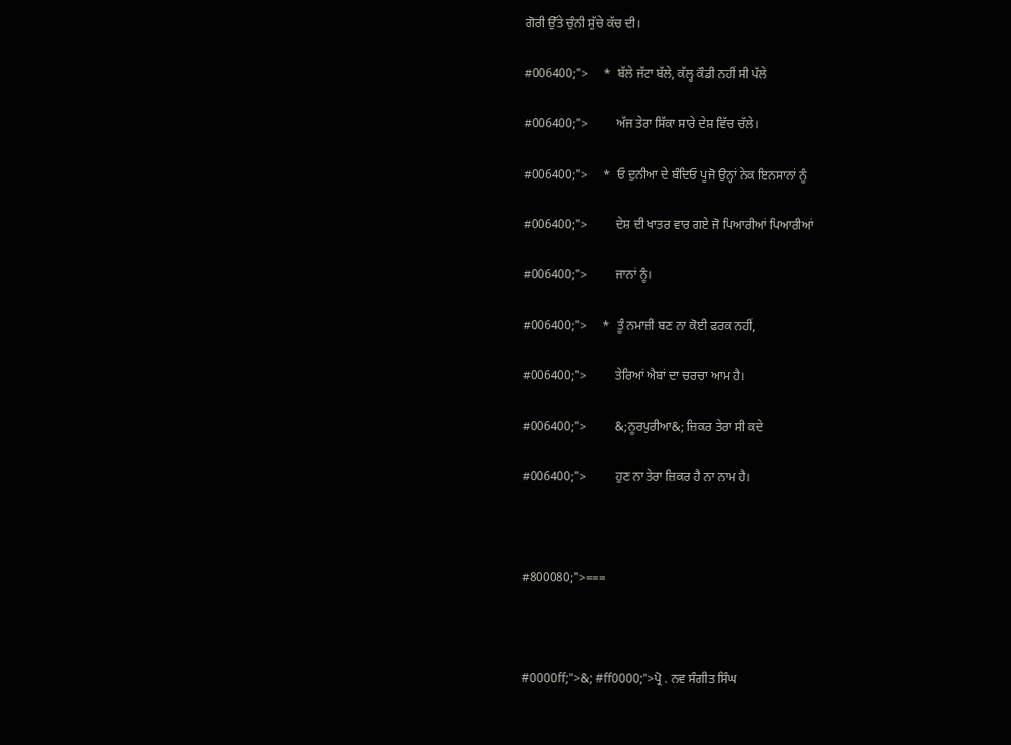ਗੋਰੀ ਉੱਤੇ ਚੁੰਨੀ ਸੁੱਚੇ ਕੱਚ ਦੀ।

#006400;">     *  ਬੱਲੇ ਜੱਟਾ ਬੱਲੇ, ਕੱਲ੍ਹ ਕੌਡੀ ਨਹੀਂ ਸੀ ਪੱਲੇ

#006400;">         ਅੱਜ ਤੇਰਾ ਸਿੱਕਾ ਸਾਰੇ ਦੇਸ਼ ਵਿੱਚ ਚੱਲੇ।

#006400;">     *  ਓ ਦੁਨੀਆ ਦੇ ਬੰਦਿਓ ਪੂਜੋ ਉਨ੍ਹਾਂ ਨੇਕ ਇਨਸਾਨਾਂ ਨੂੰ

#006400;">         ਦੇਸ਼ ਦੀ ਖਾਤਰ ਵਾਰ ਗਏ ਜੋ ਪਿਆਰੀਆਂ ਪਿਆਰੀਆਂ

#006400;">         ਜਾਨਾਂ ਨੂੰ।

#006400;">     *  ਤੂੰ ਨਮਾਜ਼ੀ ਬਣ ਨਾ ਕੋਈ ਫਰਕ ਨਹੀਂ,

#006400;">         ਤੇਰਿਆਂ ਐਬਾਂ ਦਾ ਚਰਚਾ ਆਮ ਹੈ।

#006400;">         &;ਨੂਰਪੁਰੀਆ&; ਜ਼ਿਕਰ ਤੇਰਾ ਸੀ ਕਦੇ

#006400;">         ਹੁਣ ਨਾ ਤੇਰਾ ਜ਼ਿਕਰ ਹੈ ਨਾ ਨਾਮ ਹੈ।



#800080;">===



#0000ff;">&; #ff0000;">ਪ੍ਰੋ . ਨਵ ਸੰਗੀਤ ਸਿੰਘ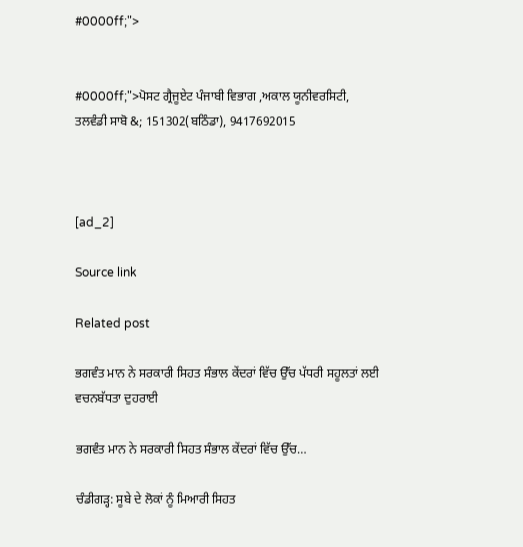#0000ff;">


#0000ff;">ਪੋਸਟ ਗ੍ਰੈਜੂਏਟ ਪੰਜਾਬੀ ਵਿਭਾਗ ,ਅਕਾਲ ਯੂਨੀਵਰਸਿਟੀ,
ਤਲਵੰਡੀ ਸਾਬੋ &; 151302(ਬਠਿੰਡਾ), 9417692015



[ad_2]

Source link

Related post

ਭਗਵੰਤ ਮਾਨ ਨੇ ਸਰਕਾਰੀ ਸਿਹਤ ਸੰਭਾਲ ਕੇਂਦਰਾਂ ਵਿੱਚ ਉੱਚ ਪੱਧਰੀ ਸਹੂਲਤਾਂ ਲਈ ਵਚਨਬੱਧਤਾ ਦੁਹਰਾਈ

ਭਗਵੰਤ ਮਾਨ ਨੇ ਸਰਕਾਰੀ ਸਿਹਤ ਸੰਭਾਲ ਕੇਂਦਰਾਂ ਵਿੱਚ ਉੱਚ…

ਚੰਡੀਗੜ੍ਹ: ਸੂਬੇ ਦੇ ਲੋਕਾਂ ਨੂੰ ਮਿਆਰੀ ਸਿਹਤ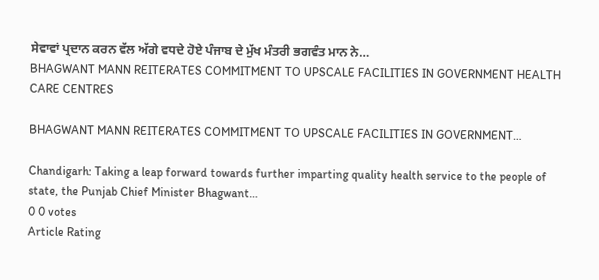ਸੇਵਾਵਾਂ ਪ੍ਰਦਾਨ ਕਰਨ ਵੱਲ ਅੱਗੇ ਵਧਦੇ ਹੋਏ ਪੰਜਾਬ ਦੇ ਮੁੱਖ ਮੰਤਰੀ ਭਗਵੰਤ ਮਾਨ ਨੇ…
BHAGWANT MANN REITERATES COMMITMENT TO UPSCALE FACILITIES IN GOVERNMENT HEALTH CARE CENTRES

BHAGWANT MANN REITERATES COMMITMENT TO UPSCALE FACILITIES IN GOVERNMENT…

Chandigarh: Taking a leap forward towards further imparting quality health service to the people of state, the Punjab Chief Minister Bhagwant…
0 0 votes
Article Rating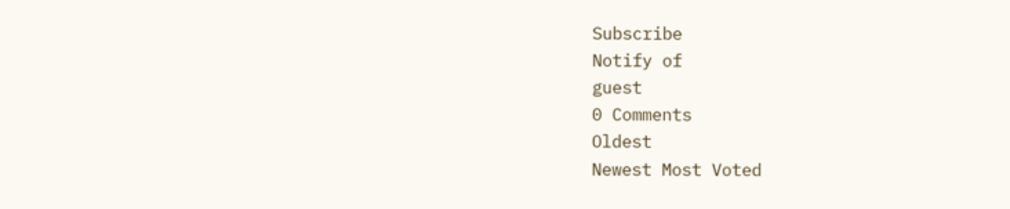Subscribe
Notify of
guest
0 Comments
Oldest
Newest Most Voted